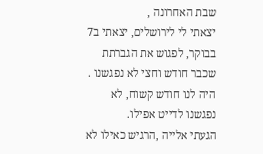שבת האחרונה ,
יצאתי לי לירושלים, יצאתי ב7 בבוקר, לפגוש את הגברתת שכבר חודש וחצי לא נפגשנו .
היה לנו חודש קשוח, לא נפגשנו לדייט אפילו.
הגעתי אלייה ,הרגיש כאילו לא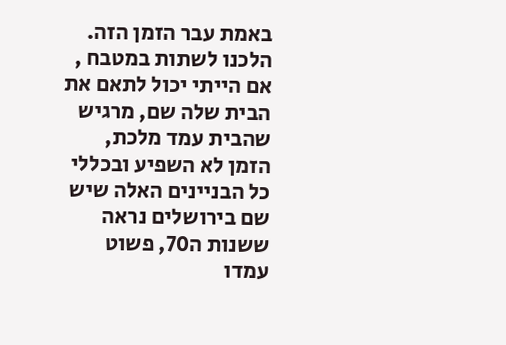באמת עבר הזמן הזה.
הלכנו לשתות במטבח , אם הייתי יכול לתאם את הבית שלה שם, מרגיש שהבית עמד מלכת, הזמן לא השפיע ובכללי כל הבניינים האלה שיש שם בירושלים נראה
ששנות ה70, פשוט עמדו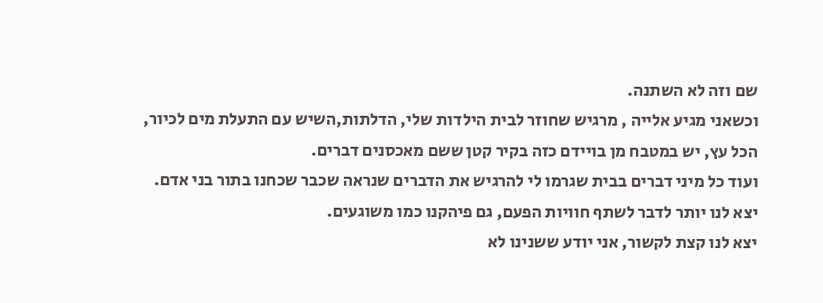שם וזה לא השתנה.
וכשאני מגיע אלייה , מרגיש שחוזר לבית הילדות שלי, הדלתות,השיש עם התעלת מים לכיור, הכל עץ, יש במטבח מן בויידם כזה בקיר קטן ששם מאכסנים דברים.
ועוד כל מיני דברים בבית שגרמו לי להרגיש את הדברים שנראה שכבר שכחנו בתור בני אדם.
יצא לנו יותר לדבר לשתף חוויות הפעם, גם פיהקנו כמו משוגעים.
יצא לנו קצת לקשור, אני יודע ששנינו לא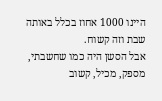היינו 1000 אחוז בכלל באותה שבת וזה קשוח.
אבל הסשן היה כמו שחשבתי, מספק, מכיל, קשוב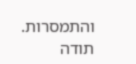והתמסרות.
תודה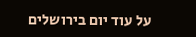על עוד יום בירושלים